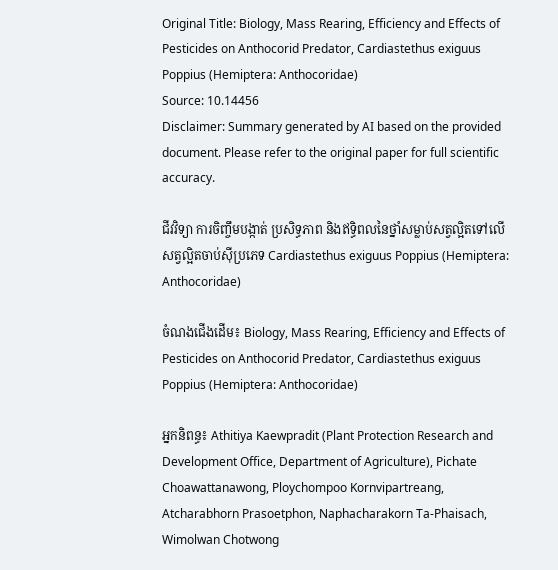Original Title: Biology, Mass Rearing, Efficiency and Effects of Pesticides on Anthocorid Predator, Cardiastethus exiguus Poppius (Hemiptera: Anthocoridae)
Source: 10.14456
Disclaimer: Summary generated by AI based on the provided document. Please refer to the original paper for full scientific accuracy.

ជីវវិទ្យា ការចិញ្ចឹមបង្កាត់ ប្រសិទ្ធភាព និងឥទ្ធិពលនៃថ្នាំសម្លាប់សត្វល្អិតទៅលើសត្វល្អិតចាប់ស៊ីប្រភេទ Cardiastethus exiguus Poppius (Hemiptera: Anthocoridae)

ចំណងជើងដើម៖ Biology, Mass Rearing, Efficiency and Effects of Pesticides on Anthocorid Predator, Cardiastethus exiguus Poppius (Hemiptera: Anthocoridae)

អ្នកនិពន្ធ៖ Athitiya Kaewpradit (Plant Protection Research and Development Office, Department of Agriculture), Pichate Choawattanawong, Ploychompoo Kornvipartreang, Atcharabhorn Prasoetphon, Naphacharakorn Ta-Phaisach, Wimolwan Chotwong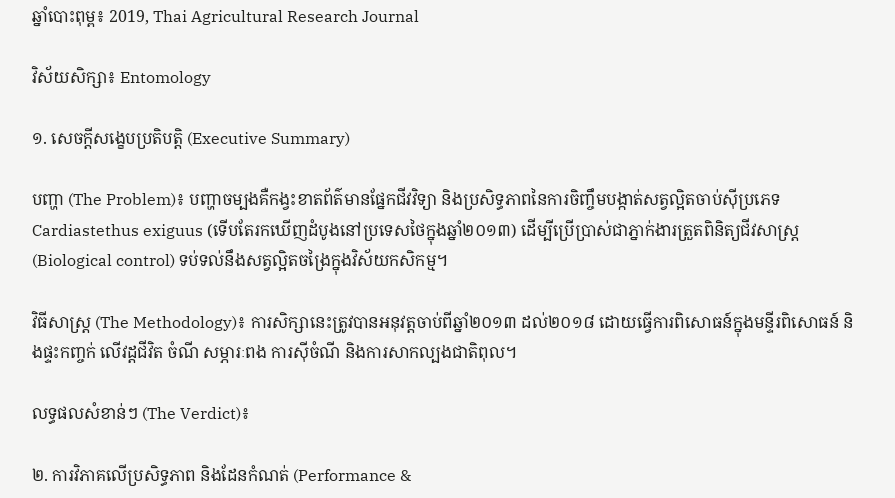ឆ្នាំបោះពុម្ព៖ 2019, Thai Agricultural Research Journal

វិស័យសិក្សា៖ Entomology

១. សេចក្តីសង្ខេបប្រតិបត្តិ (Executive Summary)

បញ្ហា (The Problem)៖ បញ្ហាចម្បងគឺកង្វះខាតព័ត៌មានផ្នែកជីវវិទ្យា និងប្រសិទ្ធភាពនៃការចិញ្ចឹមបង្កាត់សត្វល្អិតចាប់ស៊ីប្រភេទ Cardiastethus exiguus (ទើបតែរកឃើញដំបូងនៅប្រទេសថៃក្នុងឆ្នាំ២០១៣) ដើម្បីប្រើប្រាស់ជាភ្នាក់ងារត្រួតពិនិត្យជីវសាស្រ្ត (Biological control) ទប់ទល់នឹងសត្វល្អិតចង្រៃក្នុងវិស័យកសិកម្ម។

វិធីសាស្ត្រ (The Methodology)៖ ការសិក្សានេះត្រូវបានអនុវត្តចាប់ពីឆ្នាំ២០១៣ ដល់២០១៨ ដោយធ្វើការពិសោធន៍ក្នុងមន្ទីរពិសោធន៍ និងផ្ទះកញ្ចក់ លើវដ្តជីវិត ចំណី សម្ភារៈពង ការស៊ីចំណី និងការសាកល្បងជាតិពុល។

លទ្ធផលសំខាន់ៗ (The Verdict)៖

២. ការវិភាគលើប្រសិទ្ធភាព និងដែនកំណត់ (Performance &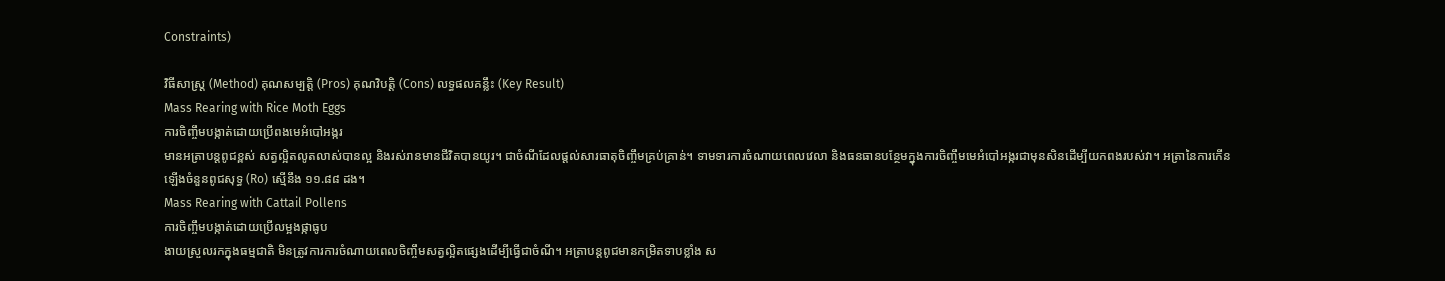Constraints)

វិធីសាស្ត្រ (Method) គុណសម្បត្តិ (Pros) គុណវិបត្តិ (Cons) លទ្ធផលគន្លឹះ (Key Result)
Mass Rearing with Rice Moth Eggs
ការចិញ្ចឹមបង្កាត់ដោយប្រើពងមេអំបៅអង្ករ
មានអត្រាបន្តពូជខ្ពស់ សត្វល្អិតលូតលាស់បានល្អ និងរស់រានមានជីវិតបានយូរ។ ជាចំណីដែលផ្តល់សារធាតុចិញ្ចឹមគ្រប់គ្រាន់។ ទាមទារការចំណាយពេលវេលា និងធនធានបន្ថែមក្នុងការចិញ្ចឹមមេអំបៅអង្ករជាមុនសិនដើម្បីយកពងរបស់វា។ អត្រានៃការកើនឡើងចំនួនពូជសុទ្ធ (Ro) ស្មើនឹង ១១.៨៨ ដង។
Mass Rearing with Cattail Pollens
ការចិញ្ចឹមបង្កាត់ដោយប្រើលម្អងផ្កាធូប
ងាយស្រួលរកក្នុងធម្មជាតិ មិនត្រូវការការចំណាយពេលចិញ្ចឹមសត្វល្អិតផ្សេងដើម្បីធ្វើជាចំណី។ អត្រាបន្តពូជមានកម្រិតទាបខ្លាំង ស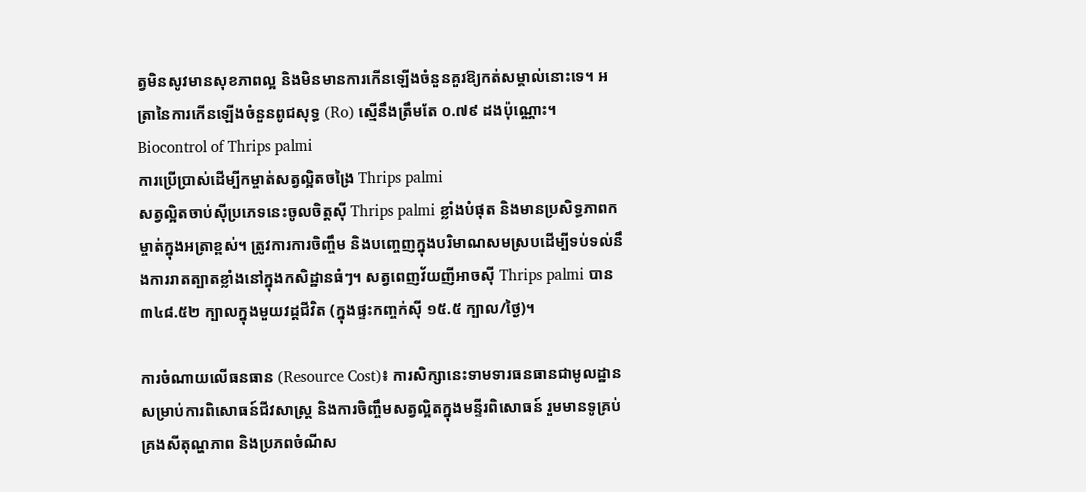ត្វមិនសូវមានសុខភាពល្អ និងមិនមានការកើនឡើងចំនួនគួរឱ្យកត់សម្គាល់នោះទេ។ អត្រានៃការកើនឡើងចំនួនពូជសុទ្ធ (Ro) ស្មើនឹងត្រឹមតែ ០.៧៩ ដងប៉ុណ្ណោះ។
Biocontrol of Thrips palmi
ការប្រើប្រាស់ដើម្បីកម្ចាត់សត្វល្អិតចង្រៃ Thrips palmi
សត្វល្អិតចាប់ស៊ីប្រភេទនេះចូលចិត្តស៊ី Thrips palmi ខ្លាំងបំផុត និងមានប្រសិទ្ធភាពកម្ចាត់ក្នុងអត្រាខ្ពស់។ ត្រូវការការចិញ្ចឹម និងបញ្ចេញក្នុងបរិមាណសមស្របដើម្បីទប់ទល់នឹងការរាតត្បាតខ្លាំងនៅក្នុងកសិដ្ឋានធំៗ។ សត្វពេញវ័យញីអាចស៊ី Thrips palmi បាន ៣៤៨.៥២ ក្បាលក្នុងមួយវដ្តជីវិត (ក្នុងផ្ទះកញ្ចក់ស៊ី ១៥.៥ ក្បាល/ថ្ងៃ)។

ការចំណាយលើធនធាន (Resource Cost)៖ ការសិក្សានេះទាមទារធនធានជាមូលដ្ឋានសម្រាប់ការពិសោធន៍ជីវសាស្រ្ត និងការចិញ្ចឹមសត្វល្អិតក្នុងមន្ទីរពិសោធន៍ រួមមានទូគ្រប់គ្រងសីតុណ្ហភាព និងប្រភពចំណីស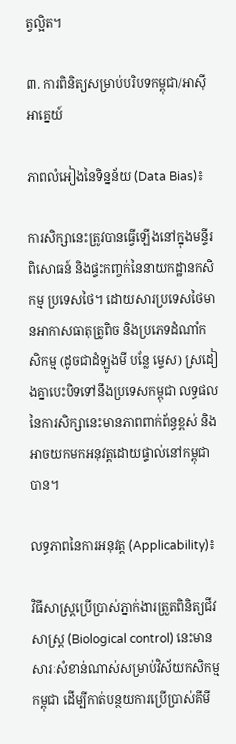ត្វល្អិត។

៣. ការពិនិត្យសម្រាប់បរិបទកម្ពុជា/អាស៊ីអាគ្នេយ៍

ភាពលំអៀងនៃទិន្នន័យ (Data Bias)៖

ការសិក្សានេះត្រូវបានធ្វើឡើងនៅក្នុងមន្ទីរពិសោធន៍ និងផ្ទះកញ្ចក់នៃនាយកដ្ឋានកសិកម្ម ប្រទេសថៃ។ ដោយសារប្រទេសថៃមានអាកាសធាតុត្រូពិច និងប្រភេទដំណាំកសិកម្ម (ដូចជាដំឡូងមី បន្លែ ម្ទេស) ស្រដៀងគ្នាបេះបិទទៅនឹងប្រទេសកម្ពុជា លទ្ធផលនៃការសិក្សានេះមានភាពពាក់ព័ន្ធខ្ពស់ និងអាចយកមកអនុវត្តដោយផ្ទាល់នៅកម្ពុជាបាន។

លទ្ធភាពនៃការអនុវត្ត (Applicability)៖

វិធីសាស្រ្តប្រើប្រាស់ភ្នាក់ងារត្រួតពិនិត្យជីវសាស្រ្ត (Biological control) នេះមានសារៈសំខាន់ណាស់សម្រាប់វិស័យកសិកម្មកម្ពុជា ដើម្បីកាត់បន្ថយការប្រើប្រាស់គីមី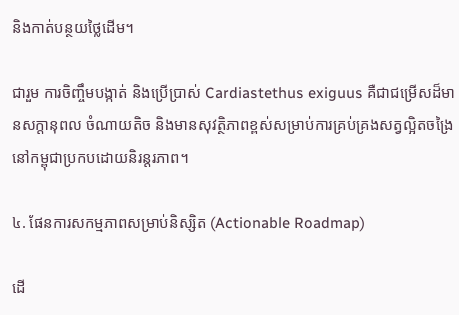និងកាត់បន្ថយថ្លៃដើម។

ជារួម ការចិញ្ចឹមបង្កាត់ និងប្រើប្រាស់ Cardiastethus exiguus គឺជាជម្រើសដ៏មានសក្តានុពល ចំណាយតិច និងមានសុវត្ថិភាពខ្ពស់សម្រាប់ការគ្រប់គ្រងសត្វល្អិតចង្រៃនៅកម្ពុជាប្រកបដោយនិរន្តរភាព។

៤. ផែនការសកម្មភាពសម្រាប់និស្សិត (Actionable Roadmap)

ដើ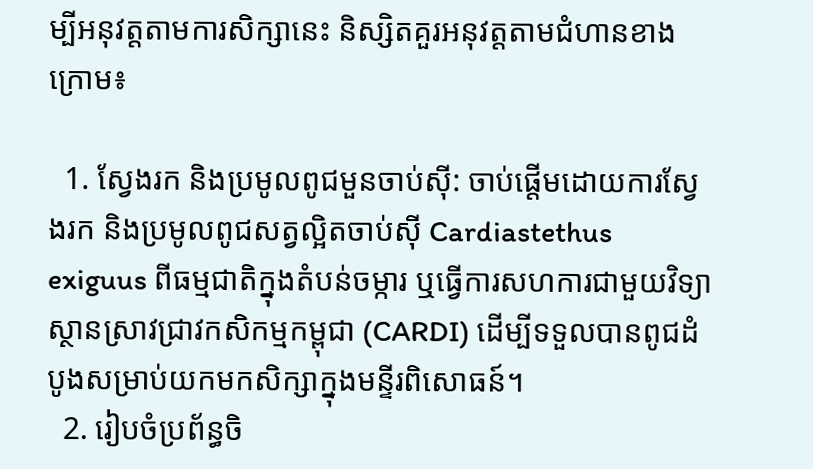ម្បីអនុវត្តតាមការសិក្សានេះ និស្សិតគួរអនុវត្តតាមជំហានខាងក្រោម៖

  1. ស្វែងរក និងប្រមូលពូជមួនចាប់ស៊ី: ចាប់ផ្តើមដោយការស្វែងរក និងប្រមូលពូជសត្វល្អិតចាប់ស៊ី Cardiastethus exiguus ពីធម្មជាតិក្នុងតំបន់ចម្ការ ឬធ្វើការសហការជាមួយវិទ្យាស្ថានស្រាវជ្រាវកសិកម្មកម្ពុជា (CARDI) ដើម្បីទទួលបានពូជដំបូងសម្រាប់យកមកសិក្សាក្នុងមន្ទីរពិសោធន៍។
  2. រៀបចំប្រព័ន្ធចិ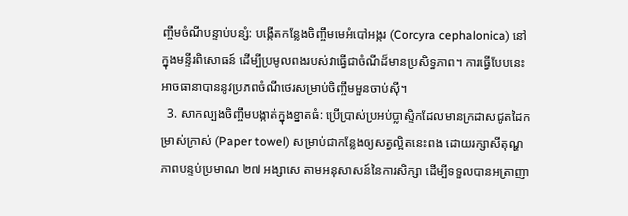ញ្ចឹមចំណីបន្ទាប់បន្សំ: បង្កើតកន្លែងចិញ្ចឹមមេអំបៅអង្ករ (Corcyra cephalonica) នៅក្នុងមន្ទីរពិសោធន៍ ដើម្បីប្រមូលពងរបស់វាធ្វើជាចំណីដ៏មានប្រសិទ្ធភាព។ ការធ្វើបែបនេះអាចធានាបាននូវប្រភពចំណីថេរសម្រាប់ចិញ្ចឹមមួនចាប់ស៊ី។
  3. សាកល្បងចិញ្ចឹមបង្កាត់ក្នុងខ្នាតធំ: ប្រើប្រាស់ប្រអប់ប្លាស្ទិកដែលមានក្រដាសជូតដៃកម្រាស់ក្រាស់ (Paper towel) សម្រាប់ជាកន្លែងឲ្យសត្វល្អិតនេះពង ដោយរក្សាសីតុណ្ហភាពបន្ទប់ប្រមាណ ២៧ អង្សាសេ តាមអនុសាសន៍នៃការសិក្សា ដើម្បីទទួលបានអត្រាញា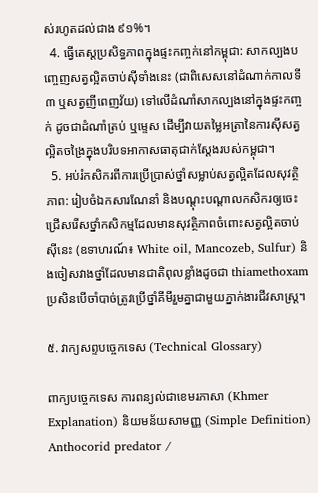ស់រហូតដល់ជាង ៩១%។
  4. ធ្វើតេស្តប្រសិទ្ធភាពក្នុងផ្ទះកញ្ចក់នៅកម្ពុជា: សាកល្បងបញ្ចេញសត្វល្អិតចាប់ស៊ីទាំងនេះ (ជាពិសេសនៅដំណាក់កាលទី៣ ឬសត្វញីពេញវ័យ) ទៅលើដំណាំសាកល្បងនៅក្នុងផ្ទះកញ្ចក់ ដូចជាដំណាំត្រប់ ឬម្ទេស ដើម្បីវាយតម្លៃអត្រានៃការស៊ីសត្វល្អិតចង្រៃក្នុងបរិបទអាកាសធាតុជាក់ស្តែងរបស់កម្ពុជា។
  5. អប់រំកសិករពីការប្រើប្រាស់ថ្នាំសម្លាប់សត្វល្អិតដែលសុវត្ថិភាព: រៀបចំឯកសារណែនាំ និងបណ្តុះបណ្តាលកសិករឲ្យចេះជ្រើសរើសថ្នាំកសិកម្មដែលមានសុវត្ថិភាពចំពោះសត្វល្អិតចាប់ស៊ីនេះ (ឧទាហរណ៍៖ White oil, Mancozeb, Sulfur) និងចៀសវាងថ្នាំដែលមានជាតិពុលខ្លាំងដូចជា thiamethoxam ប្រសិនបើចាំបាច់ត្រូវប្រើថ្នាំគីមីរួមគ្នាជាមួយភ្នាក់ងារជីវសាស្រ្ត។

៥. វាក្យសព្ទបច្ចេកទេស (Technical Glossary)

ពាក្យបច្ចេកទេស ការពន្យល់ជាខេមរភាសា (Khmer Explanation) និយមន័យសាមញ្ញ (Simple Definition)
Anthocorid predator /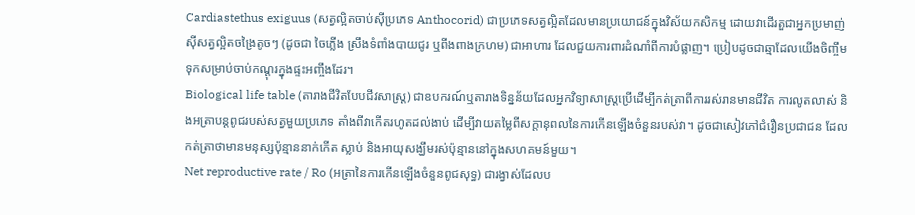Cardiastethus exiguus (សត្វល្អិតចាប់ស៊ីប្រភេទ Anthocorid) ជាប្រភេទសត្វល្អិតដែលមានប្រយោជន៍ក្នុងវិស័យកសិកម្ម ដោយវាដើរតួជាអ្នកប្រមាញ់ ស៊ីសត្វល្អិតចង្រៃតូចៗ (ដូចជា ចៃភ្លើង ស្រឹងទំពាំងបាយជូរ ឬពីងពាងក្រហម) ជាអាហារ ដែលជួយការពារដំណាំពីការបំផ្លាញ។ ប្រៀបដូចជាឆ្មាដែលយើងចិញ្ចឹមទុកសម្រាប់ចាប់កណ្តុរក្នុងផ្ទះអញ្ចឹងដែរ។
Biological life table (តារាងជីវិតបែបជីវសាស្រ្ត) ជាឧបករណ៍ឬតារាងទិន្នន័យដែលអ្នកវិទ្យាសាស្រ្តប្រើដើម្បីកត់ត្រាពីការរស់រានមានជីវិត ការលូតលាស់ និងអត្រាបន្តពូជរបស់សត្វមួយប្រភេទ តាំងពីវាកើតរហូតដល់ងាប់ ដើម្បីវាយតម្លៃពីសក្តានុពលនៃការកើនឡើងចំនួនរបស់វា។ ដូចជាសៀវភៅជំរឿនប្រជាជន ដែលកត់ត្រាថាមានមនុស្សប៉ុន្មាននាក់កើត ស្លាប់ និងអាយុសង្ឃឹមរស់ប៉ុន្មាននៅក្នុងសហគមន៍មួយ។
Net reproductive rate / Ro (អត្រានៃការកើនឡើងចំនួនពូជសុទ្ធ) ជារង្វាស់ដែលប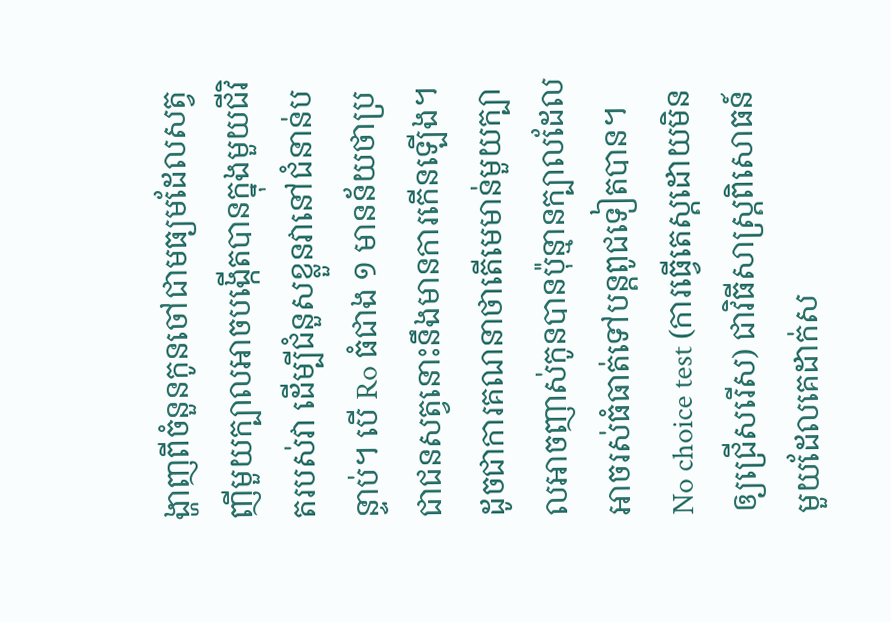ង្ហាញពីចំនួនកូនចៅជាមធ្យមដែលសត្វញីមួយក្បាលអាចបង្កើតបានក្នុងមួយជីវិតរបស់វា ដើម្បីជំនួសខ្លួនវានៅជំនាន់បន្ទាប់។ បើ Ro ធំជាង ១ មានន័យថាប្រជាជនសត្វនោះនឹងមានការកើនឡើង។ ដូចជាការគណនាថាតើមេមាន់មួយក្បាលអាចញាស់កូនបានប៉ុន្មានក្បាលដែលអាចរស់ធំធាត់ទៅបន្តពូជទៀតបាន។
No choice test (ការធ្វើតេស្តដោយមិនឲ្យជ្រើសរើស) ជាវិធីសាស្រ្តពិសោធន៍មួយដែលគេដាក់ស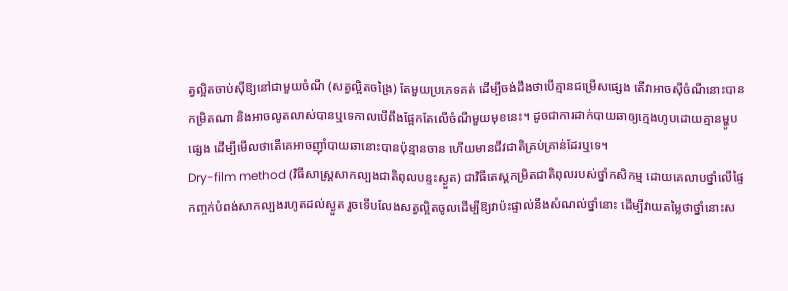ត្វល្អិតចាប់ស៊ីឱ្យនៅជាមួយចំណី (សត្វល្អិតចង្រៃ) តែមួយប្រភេទគត់ ដើម្បីចង់ដឹងថាបើគ្មានជម្រើសផ្សេង តើវាអាចស៊ីចំណីនោះបានកម្រិតណា និងអាចលូតលាស់បានឬទេកាលបើពឹងផ្អែកតែលើចំណីមួយមុខនេះ។ ដូចជាការដាក់បាយឆាឲ្យក្មេងហូបដោយគ្មានម្ហូបផ្សេង ដើម្បីមើលថាតើគេអាចញ៉ាំបាយឆានោះបានប៉ុន្មានចាន ហើយមានជីវជាតិគ្រប់គ្រាន់ដែរឬទេ។
Dry-film method (វិធីសាស្ត្រសាកល្បងជាតិពុលបន្ទះស្ងួត) ជាវិធីតេស្តកម្រិតជាតិពុលរបស់ថ្នាំកសិកម្ម ដោយគេលាបថ្នាំលើផ្ទៃកញ្ចក់បំពង់សាកល្បងរហូតដល់ស្ងួត រួចទើបលែងសត្វល្អិតចូលដើម្បីឱ្យវាប៉ះផ្ទាល់នឹងសំណល់ថ្នាំនោះ ដើម្បីវាយតម្លៃថាថ្នាំនោះស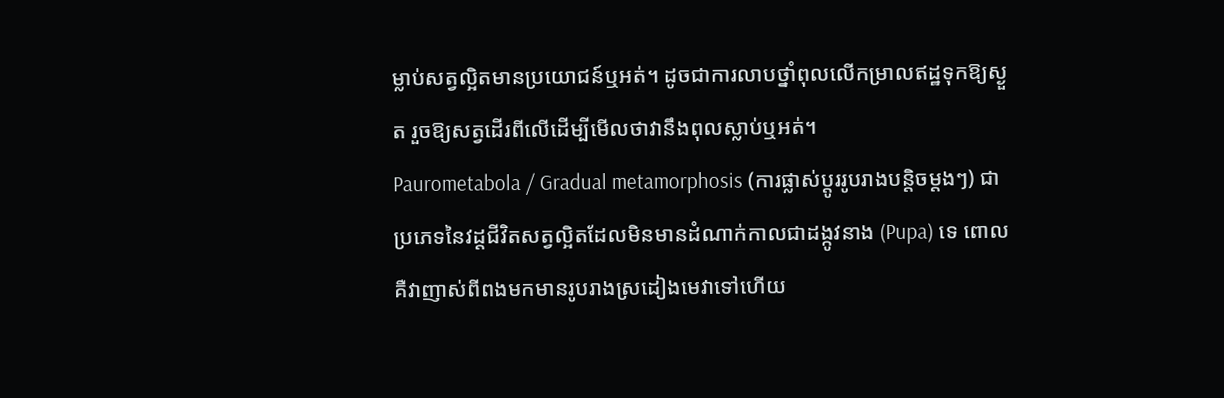ម្លាប់សត្វល្អិតមានប្រយោជន៍ឬអត់។ ដូចជាការលាបថ្នាំពុលលើកម្រាលឥដ្ឋទុកឱ្យស្ងួត រួចឱ្យសត្វដើរពីលើដើម្បីមើលថាវានឹងពុលស្លាប់ឬអត់។
Paurometabola / Gradual metamorphosis (ការផ្លាស់ប្តូររូបរាងបន្តិចម្តងៗ) ជាប្រភេទនៃវដ្តជីវិតសត្វល្អិតដែលមិនមានដំណាក់កាលជាដង្កូវនាង (Pupa) ទេ ពោលគឺវាញាស់ពីពងមកមានរូបរាងស្រដៀងមេវាទៅហើយ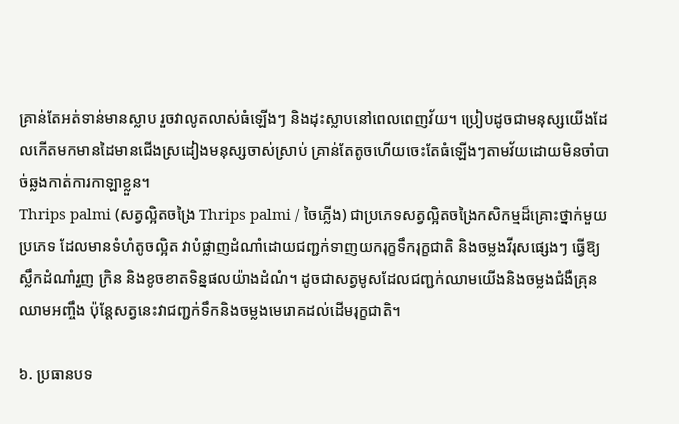គ្រាន់តែអត់ទាន់មានស្លាប រួចវាលូតលាស់ធំឡើងៗ និងដុះស្លាបនៅពេលពេញវ័យ។ ប្រៀបដូចជាមនុស្សយើងដែលកើតមកមានដៃមានជើងស្រដៀងមនុស្សចាស់ស្រាប់ គ្រាន់តែតូចហើយចេះតែធំឡើងៗតាមវ័យដោយមិនចាំបាច់ឆ្លងកាត់ការកាឡាខ្លួន។
Thrips palmi (សត្វល្អិតចង្រៃ Thrips palmi / ចៃភ្លើង) ជាប្រភេទសត្វល្អិតចង្រៃកសិកម្មដ៏គ្រោះថ្នាក់មួយប្រភេទ ដែលមានទំហំតូចល្អិត វាបំផ្លាញដំណាំដោយជញ្ជក់ទាញយករុក្ខទឹករុក្ខជាតិ និងចម្លងវីរុសផ្សេងៗ ធ្វើឱ្យស្លឹកដំណាំរួញ ក្រិន និងខូចខាតទិន្នផលយ៉ាងដំណំ។ ដូចជាសត្វមូសដែលជញ្ជក់ឈាមយើងនិងចម្លងជំងឺគ្រុនឈាមអញ្ចឹង ប៉ុន្តែសត្វនេះវាជញ្ជក់ទឹកនិងចម្លងមេរោគដល់ដើមរុក្ខជាតិ។

៦. ប្រធានបទ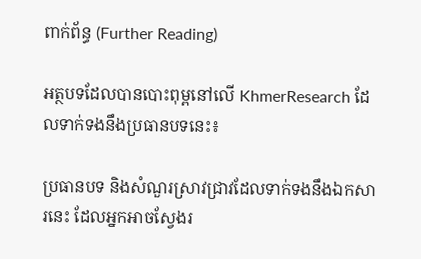ពាក់ព័ន្ធ (Further Reading)

អត្ថបទដែលបានបោះពុម្ពនៅលើ KhmerResearch ដែលទាក់ទងនឹងប្រធានបទនេះ៖

ប្រធានបទ និងសំណួរស្រាវជ្រាវដែលទាក់ទងនឹងឯកសារនេះ ដែលអ្នកអាចស្វែងរ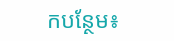កបន្ថែម៖